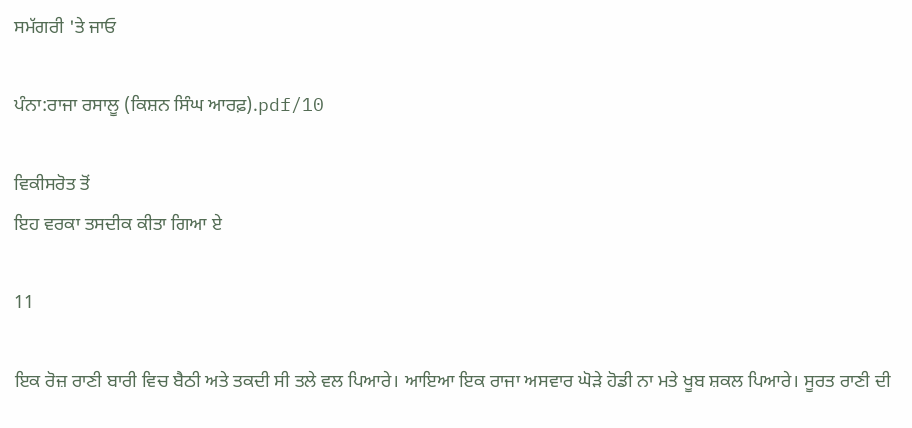ਸਮੱਗਰੀ 'ਤੇ ਜਾਓ

ਪੰਨਾ:ਰਾਜਾ ਰਸਾਲੂ (ਕਿਸ਼ਨ ਸਿੰਘ ਆਰਫ਼).pdf/10

ਵਿਕੀਸਰੋਤ ਤੋਂ
ਇਹ ਵਰਕਾ ਤਸਦੀਕ ਕੀਤਾ ਗਿਆ ਏ

11

ਇਕ ਰੋਜ਼ ਰਾਣੀ ਬਾਰੀ ਵਿਚ ਬੈਠੀ ਅਤੇ ਤਕਦੀ ਸੀ ਤਲੇ ਵਲ ਪਿਆਰੇ। ਆਇਆ ਇਕ ਰਾਜਾ ਅਸਵਾਰ ਘੋੜੇ ਹੋਡੀ ਨਾ ਮਤੇ ਖੂਬ ਸ਼ਕਲ ਪਿਆਰੇ। ਸੂਰਤ ਰਾਣੀ ਦੀ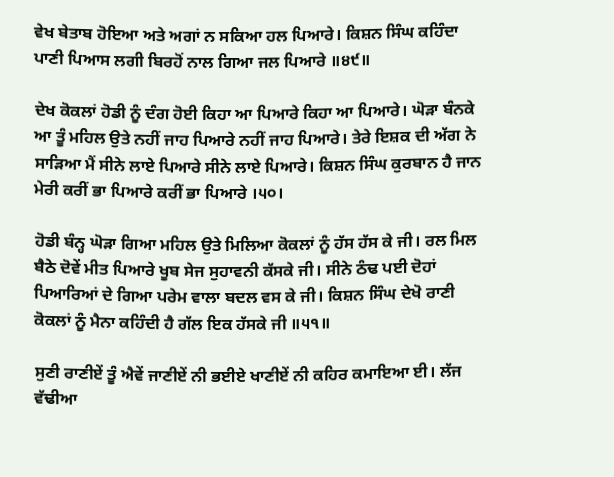ਵੇਖ ਬੇਤਾਬ ਹੋਇਆ ਅਤੇ ਅਗਾਂ ਨ ਸਕਿਆ ਹਲ ਪਿਆਰੇ। ਕਿਸ਼ਨ ਸਿੰਘ ਕਹਿੰਦਾ ਪਾਣੀ ਪਿਆਸ ਲਗੀ ਬਿਰਹੋਂ ਨਾਲ ਗਿਆ ਜਲ ਪਿਆਰੇ ॥੪੯॥

ਦੇਖ ਕੋਕਲਾਂ ਹੋਡੀ ਨੂੰ ਦੰਗ ਹੋਈ ਕਿਹਾ ਆ ਪਿਆਰੇ ਕਿਹਾ ਆ ਪਿਆਰੇ। ਘੋੜਾ ਬੰਨਕੇ ਆ ਤੂੰ ਮਹਿਲ ਉਤੇ ਨਹੀਂ ਜਾਹ ਪਿਆਰੇ ਨਹੀਂ ਜਾਹ ਪਿਆਰੇ। ਤੇਰੇ ਇਸ਼ਕ ਦੀ ਅੱਗ ਨੇ ਸਾੜਿਆ ਮੈਂ ਸੀਨੇ ਲਾਏ ਪਿਆਰੇ ਸੀਨੇ ਲਾਏ ਪਿਆਰੇ। ਕਿਸ਼ਨ ਸਿੰਘ ਕੁਰਬਾਨ ਹੈ ਜਾਨ ਮੇਰੀ ਕਰੀਂ ਭਾ ਪਿਆਰੇ ਕਰੀਂ ਭਾ ਪਿਆਰੇ ।੫੦।

ਹੋਡੀ ਬੰਨ੍ਹ ਘੋੜਾ ਗਿਆ ਮਹਿਲ ਉਤੇ ਮਿਲਿਆ ਕੋਕਲਾਂ ਨੂੰ ਹੱਸ ਹੱਸ ਕੇ ਜੀ। ਰਲ ਮਿਲ ਬੈਠੇ ਦੋਵੇਂ ਮੀਤ ਪਿਆਰੇ ਖੂਬ ਸੇਜ ਸੁਹਾਵਨੀ ਕੱਸਕੇ ਜੀ। ਸੀਨੇ ਠੰਢ ਪਈ ਦੋਹਾਂ ਪਿਆਰਿਆਂ ਦੇ ਗਿਆ ਪਰੇਮ ਵਾਲਾ ਬਦਲ ਵਸ ਕੇ ਜੀ। ਕਿਸ਼ਨ ਸਿੰਘ ਦੇਖੋ ਰਾਣੀ ਕੋਕਲਾਂ ਨੂੰ ਮੈਨਾ ਕਹਿੰਦੀ ਹੈ ਗੱਲ ਇਕ ਹੱਸਕੇ ਜੀ ॥੫੧॥

ਸੁਣੀ ਰਾਣੀਏਂ ਤੂੰ ਐਵੇਂ ਜਾਣੀਏਂ ਨੀ ਭਈਏ ਖਾਣੀਏਂ ਨੀ ਕਹਿਰ ਕਮਾਇਆ ਈ। ਲੱਜ ਵੱਢੀਆ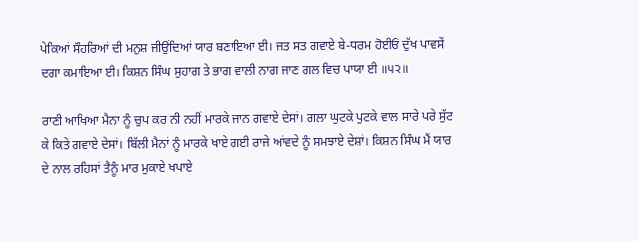ਪੇਕਿਆਂ ਸੌਹਰਿਆਂ ਦੀ ਮਨੁਸ਼ ਜੀਉਂਦਿਆਂ ਯਾਰ ਬਣਾਇਆ ਈ। ਜਤ ਸਤ ਗਵਾਏ ਬੇ-ਧਰਮ ਹੋਈਓਂ ਦੁੱਖ ਪਾਵਸੇਂ ਦਗਾ ਕਮਾਇਆ ਈ। ਕਿਸ਼ਨ ਸਿੰਘ ਸੁਹਾਗ ਤੇ ਭਾਗ ਵਾਲੀ ਨਾਗ ਜਾਣ ਗਲ ਵਿਚ ਪਾਯਾ ਈ ॥੫੨॥

ਰਾਣੀ ਆਖਿਆ ਮੈਨਾ ਨੂੰ ਚੁਪ ਕਰ ਨੀ ਨਹੀਂ ਮਾਰਕੇ ਜਾਨ ਗਵਾਏ ਦੇਸਾਂ। ਗਲਾ ਘੁਟਕੇ ਪੁਟਕੇ ਵਾਲ ਸਾਰੇ ਪਰੇ ਸੁੱਟ ਕੇ ਕਿਤੇ ਗਵਾਏ ਦੇਸਾਂ। ਬਿੱਲੀ ਮੈਨਾਂ ਨੂੰ ਮਾਰਕੇ ਖਾਏ ਗਈ ਰਾਜੇ ਆਂਵਦੇ ਨੂੰ ਸਮਝਾਏ ਦੇਸ਼ਾਂ। ਕਿਸ਼ਨ ਸਿੰਘ ਮੈਂ ਯਾਰ ਦੇ ਨਾਲ ਰਹਿਸਾਂ ਤੈਨੂੰ ਮਾਰ ਮੁਕਾਏ ਖਪਾਏ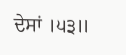ਦੇਸਾਂ ।੫੩॥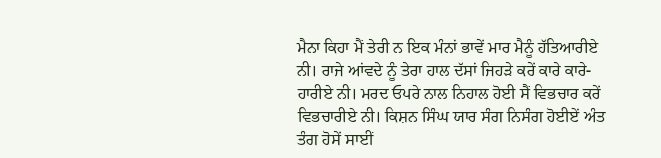ਮੈਨਾ ਕਿਹਾ ਮੈਂ ਤੇਰੀ ਨ ਇਕ ਮੰਨਾਂ ਭਾਵੇਂ ਮਾਰ ਮੈਨੂੰ ਹੱਤਿਆਰੀਏ ਨੀ। ਰਾਜੇ ਆਂਵਦੇ ਨੂੰ ਤੇਰਾ ਹਾਲ ਦੱਸਾਂ ਜਿਹੜੇ ਕਰੇਂ ਕਾਰੇ ਕਾਰੇ-ਹਾਰੀਏ ਨੀ। ਮਰਦ ਓਪਰੇ ਨਾਲ ਨਿਹਾਲ ਹੋਈ ਸੈਂ ਵਿਭਚਾਰ ਕਰੇਂ ਵਿਭਚਾਰੀਏ ਨੀ। ਕਿਸ਼ਨ ਸਿੰਘ ਯਾਰ ਸੰਗ ਨਿਸੰਗ ਹੋਈਏਂ ਅੰਤ ਤੰਗ ਹੋਸੇਂ ਸਾਈਂ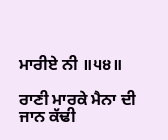ਮਾਰੀਏ ਨੀ ॥੫੪॥

ਰਾਣੀ ਮਾਰਕੇ ਮੈਨਾ ਦੀ ਜਾਨ ਕੱਢੀ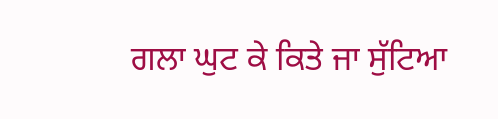ਗਲਾ ਘੁਟ ਕੇ ਕਿਤੇ ਜਾ ਸੁੱਟਿਆ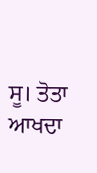ਸੂ। ਤੋਤਾ ਆਖਦਾ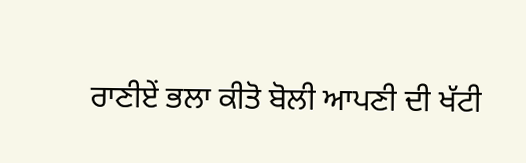ਰਾਣੀਏਂ ਭਲਾ ਕੀਤੋ ਬੋਲੀ ਆਪਣੀ ਦੀ ਖੱਟੀ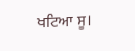ਖਟਿਆ ਸੂ।